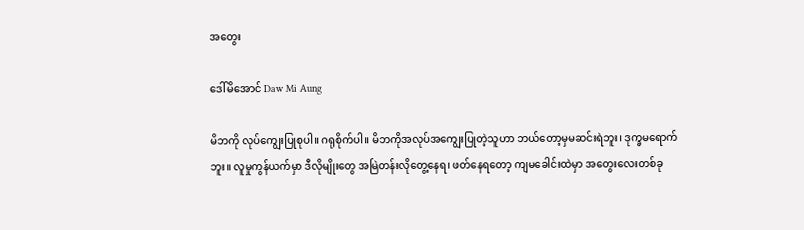အတွေး

ဒေါ်မိအောင် Daw Mi Aung

မိဘကို လုပ်ကျွေးပြုစုပါ။ ဂရုစိုက်ပါ။ မိဘကိုအလုပ်အကျွေးပြုတဲ့သူဟာ ဘယ်တော့မှမဆင်းရဲဘူး၊ ဒုက္ခမရောက်ဘူး။ လူမှုကွန်ယက်မှာ ဒီလိုမျိုးတွေ အမြဲတန်းလိုတွေ့နေရ၊ ဖတ်နေရတော့ ကျမခေါင်းထဲမှာ အတွေးလေးတစ်ခု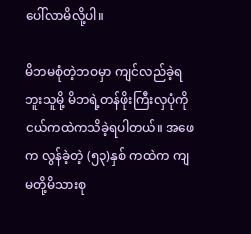ပေါ်လာမိလို့ပါ။

မိဘမစုံတဲ့ဘဝမှာ ကျင်လည်ခဲ့ရဘူးသူမို့ မိဘရဲ့တန်ဖိုးကြီးလှပုံကို ငယ်ကထဲကသိခဲ့ရပါတယ်။ အဖေက လွန်ခဲ့တဲ့ (၅၃)နှစ် ကထဲက ကျမတို့မိသားစု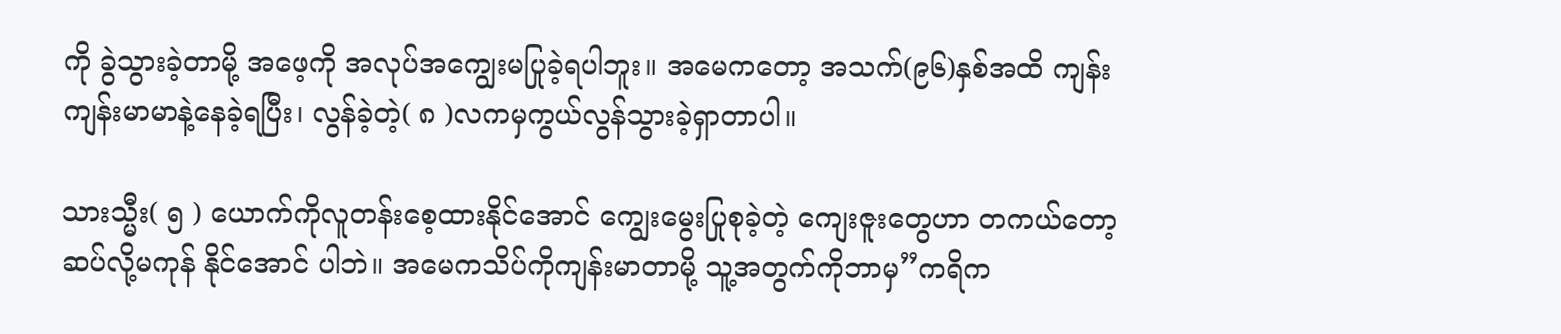ကို ခွဲသွားခဲ့တာမို့ အဖေ့ကို အလုပ်အကျွေးမပြုခဲ့ရပါဘူး။ အမေကတော့ အသက်(၉၆)နှစ်အထိ ကျန်းကျန်းမာမာနဲ့နေခဲ့ရပြီး၊ လွန်ခဲ့တဲ့( ၈ )လကမှကွယ်လွန်သွားခဲ့ရှာတာပါ။

သားသ္မီး( ၅ ) ယောက်ကိုလူတန်းစေ့ထားနိုင်အောင် ကျွေးမွေးပြုစုခဲ့တဲ့ ကျေးဇူးတွေဟာ တကယ်တော့ ဆပ်လို့မကုန် နိုင်အောင် ပါဘဲ။ အမေကသိပ်ကိုကျန်းမာတာမို့ သူ့အတွက်ကိုဘာမှ”ကရိက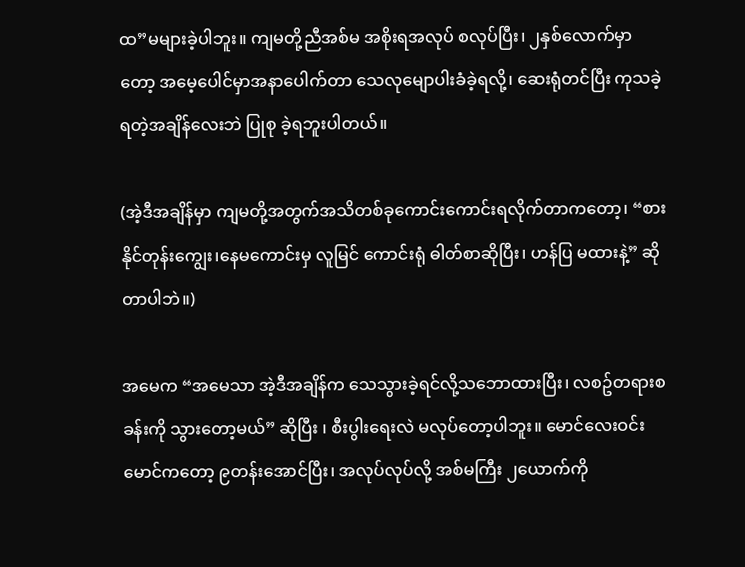ထ”မများခဲ့ပါဘူး။ ကျမတို့ညီအစ်မ အစိုးရအလုပ် စလုပ်ပြီး၊ ၂နှစ်လောက်မှာတော့ အမေ့ပေါင်မှာအနာပေါက်တာ သေလုမျောပါးခံခဲ့ရလို့၊ ဆေးရုံတင်ပြီး ကုသခဲ့ရတဲ့အချိန်လေးဘဲ ပြုစု ခဲ့ရဘူးပါတယ်။

(အဲ့ဒီအချိန်မှာ ကျမတို့အတွက်အသိတစ်ခုကောင်းကောင်းရလိုက်တာကတော့၊ “စားနိုင်တုန်းကျွေး၊နေမကောင်းမှ လူမြင် ကောင်းရုံ ဓါတ်စာဆိုပြီး၊ ဟန်ပြ မထားနဲ့” ဆိုတာပါဘဲ။)

အမေက “အမေသာ အဲ့ဒီအချိန်က သေသွားခဲ့ရင်လို့သဘောထားပြီး၊ လစဥ်တရားစခန်းကို သွားတော့မယ်” ဆိုပြီး ၊ စီးပွါးရေးလဲ မလုပ်တော့ပါဘူး။ မောင်လေးဝင်းမောင်ကတော့ ၉တန်းအောင်ပြီး၊ အလုပ်လုပ်လို့ အစ်မကြီး ၂ယောက်ကို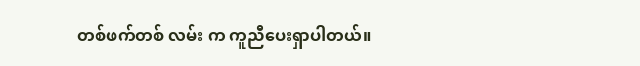တစ်ဖက်တစ် လမ်း က ကူညီပေးရှာပါတယ်။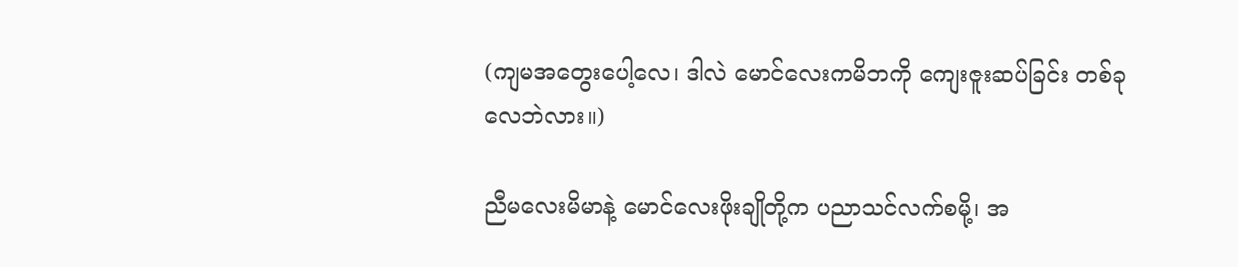(ကျမအတွေးပေါ့လေ၊ ဒါလဲ မောင်လေးကမိဘကို ကျေးဇူးဆပ်ခြင်း တစ်ခုလေဘဲလား။)

ညီမလေးမိမာနဲ့ မောင်လေးဖိုးချိုတို့က ပညာသင်လက်စမို့၊ အ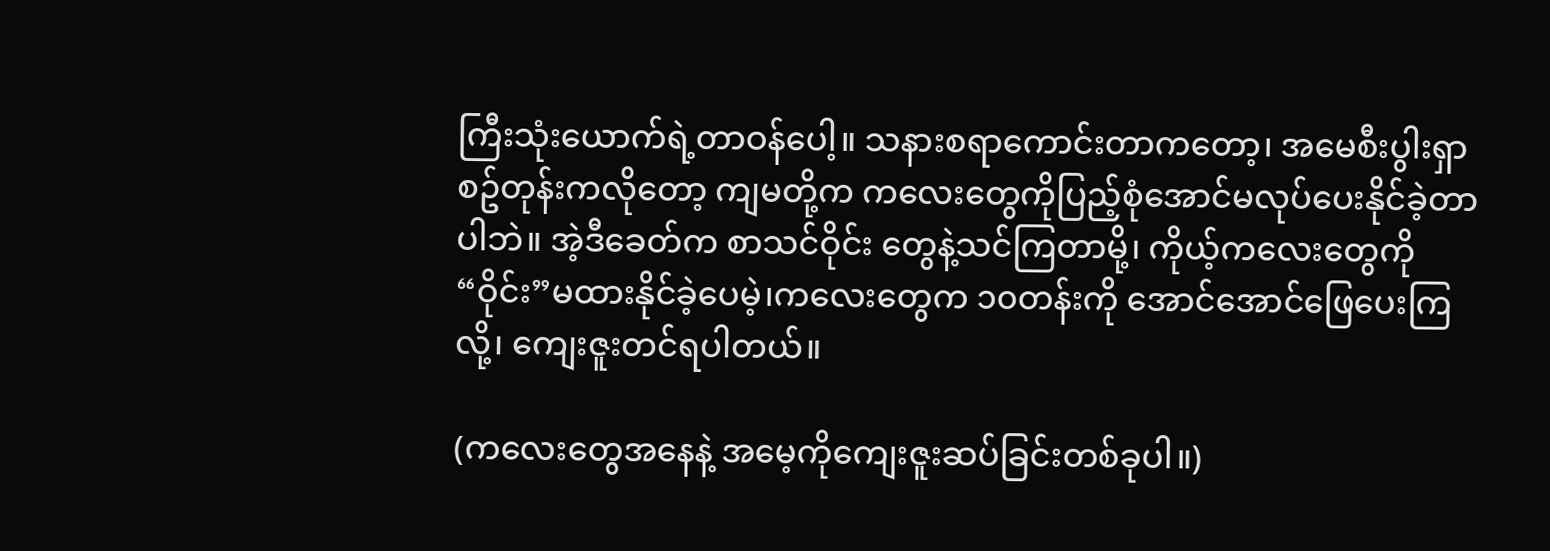ကြီးသုံးယောက်ရဲ့တာဝန်ပေါ့။ သနားစရာကောင်းတာကတော့၊ အမေစီးပွါးရှာစဥ်တုန်းကလိုတော့ ကျမတို့က ကလေးတွေကိုပြည့်စုံအောင်မလုပ်ပေးနိုင်ခဲ့တာပါဘဲ။ အဲ့ဒီခေတ်က စာသင်ဝိုင်း တွေနဲ့သင်ကြတာမို့၊ ကိုယ့်ကလေးတွေကို “ဝိုင်း”မထားနိုင်ခဲ့ပေမဲ့၊ကလေးတွေက ၁၀တန်းကို အောင်အောင်ဖြေပေးကြလို့၊ ကျေးဇူးတင်ရပါတယ်။

(ကလေးတွေအနေနဲ့ အမေ့ကိုကျေးဇူးဆပ်ခြင်းတစ်ခုပါ။)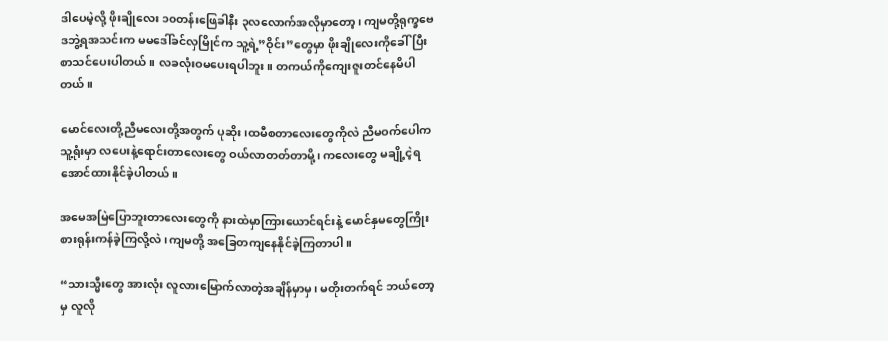ဒါပေမဲ့လို့ ဖိုးချိုလေး ၁၀တန်းဖြေခါနီး ၃လလောက်အလိုမှာတော့၊ ကျမတို့ရုက္ခဗေဒဘွဲ့ရအသင်းက မမဒေါ်ခင်လှမြိုင်က သူ့ရဲ့”ဝိုင်း”တွေမှာ ဖိုးချိုလေးကိုခေါ်ပြီးစာသင်ပေးပါတယ်။ လခလုံးဝမပေးရပါဘူး။ တကယ်ကိုကျေးဇူးတင်နေမိပါတယ်။

မောင်လေးတို့ညီမလေးတို့အတွက် ပုဆိုး၊ထမီစတာလေးတွေကိုလဲ ညီမဝက်ပေါက သူ့ရုံးမှာ လပေးနဲ့ရောင်းတာလေးတွေ ဝယ်လာတတ်တာမို့၊ ကလေးတွေ မချို့ငဲ့ရအောင်ထားနိုင်ခဲ့ပါတယ်။

အမေအမြဲပြောဘူးတာလေးတွေကို နားထဲမှာကြားယောင်ရင်းနဲ့ မောင်နှမတွေကြိုးစားရုန်းကန်ခဲ့ကြလို့လဲ၊ကျမတို့ အခြေတကျနေနိုင်ခဲ့ကြတာပါ။

“သားသ္မီးတွေ အားလုံး လူလားမြောက်လာတဲ့အချိန်မှာမှ၊ မတိုးတက်ရင် ဘယ်တော့မှ လူလို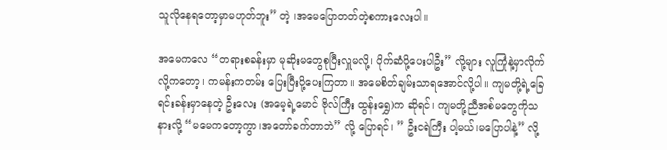သူလိုနေရတော့မှာမဟုတ်ဘူး” တဲ့ ၊အမေပြောတတ်တဲ့စကားလေးပါ။

အမေကလေ “တရားစခန်းမှာ မုဆိုးမတွေစုပြီးလှူမလို့၊ ပိုက်ဆံပို့ပေးပါဦး” လို့များ လူကြုံနဲ့မှာလိုက်လို့ကတော့၊ ကမန်းကတမ်း ပြေးပြီးပို့ပေးကြတာ။ အမေစိတ်ချမ်းသာရအောင်လို့ပါ။ ကျမတို့ရဲ့ခြေရင်းခန်းမှာနေတဲ့ ဦးလေး (အမေ့ရဲ့မောင် ဗိုလ်ကြီး ထွန်းရွှေ)က ဆိုရင်၊ ကျမတို့ညီအစ်မတွေကိုသနားလို့ “မမေကတော့ကွာ၊အတော်ခက်တာဘဲ” လို့ ပြောရင်၊ ” ဦးငရဲကြီး ပါ့မယ်၊မပြောပါနဲ့” လို့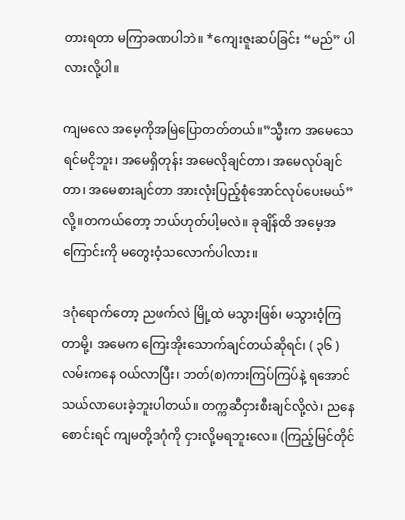တားရတာ မကြာခဏပါဘဲ။ *ကျေးဇူးဆပ်ခြင်း “မည်” ပါလားလို့ပါ။

ကျမလေ အမေ့ကိုအမြဲပြောတတ်တယ်။”သ္မီးက အမေသေရင်မငိုဘူး၊ အမေရှိတုန်း အမေလိုချင်တာ၊ အမေလုပ်ချင်တာ၊ အမေစားချင်တာ အားလုံးပြည့်စုံအောင်လုပ်ပေးမယ်” လို့။တကယ်တော့ ဘယ်ဟုတ်ပါ့မလဲ။ ခုချိန်ထိ အမေ့အကြောင်းကို မတွေးဝံ့သလောက်ပါလား။

ဒဂုံရောက်တော့ ညဖက်လဲ မြို့ထဲ မသွားဖြစ်၊ မသွားဝံ့ကြတာမို့၊ အမေက ကြေးအိုးသောက်ချင်တယ်ဆိုရင်၊ ( ၃၆ )လမ်းကနေ ဝယ်လာပြီး၊ ဘတ်(စ)ကားကြပ်ကြပ်နဲ့ ရအောင်သယ်လာပေးခဲ့ဘူးပါတယ်။ တက္ကဆီငှားစီးချင်လို့လဲ၊ ညနေစောင်းရင် ကျမတို့ဒဂုံကို ငှားလို့မရဘူးလေ။ (ကြည့်မြင်တိုင်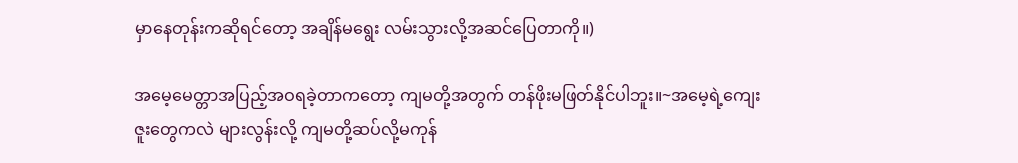မှာနေတုန်းကဆိုရင်တော့ အချိန်မရွေး လမ်းသွားလို့အဆင်ပြေတာကို။)

အမေ့မေတ္တာအပြည့်အဝရခဲ့တာကတော့ ကျမတို့အတွက် တန်ဖိုးမဖြတ်နိုင်ပါဘူး။~အမေ့ရဲ့ကျေးဇူးတွေကလဲ များလွန်းလို့ ကျမတို့ဆပ်လို့မကုန်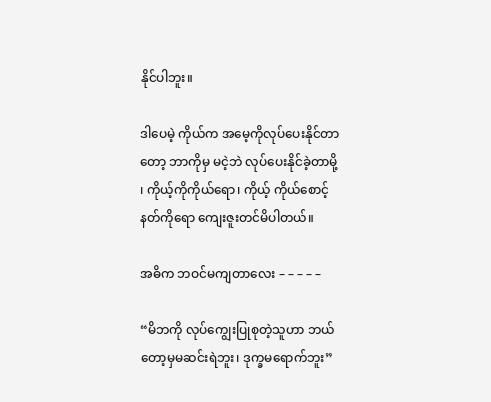နိုင်ပါဘူး။

ဒါပေမဲ့ ကိုယ်က အမေ့ကိုလုပ်ပေးနိုင်တာတော့ ဘာကိုမှ မငဲ့ဘဲ လုပ်ပေးနိုင်ခဲ့တာမို့ ၊ ကိုယ့်ကိုကိုယ်ရော၊ ကိုယ့် ကိုယ်စောင့်နတ်ကိုရော ကျေးဇူးတင်မိပါတယ်။

အဓိက ဘဝင်မကျတာလေး – – – – –

“မိဘကို လုပ်ကျွေးပြုစုတဲ့သူဟာ ဘယ်တော့မှမဆင်းရဲဘူး၊ ဒုက္ခမရောက်ဘူး”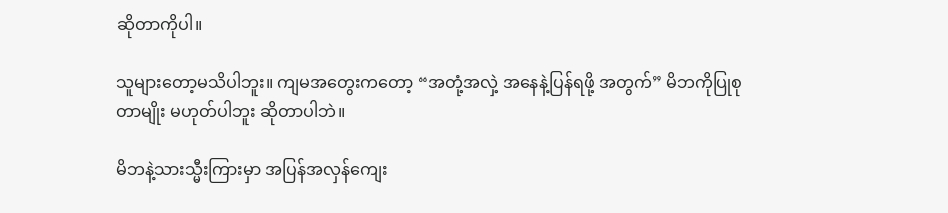ဆိုတာကိုပါ။

သူများတော့မသိပါဘူး။ ကျမအတွေးကတော့ “အတုံ့အလှဲ့ အနေနဲ့ပြန်ရဖို့ အတွက်” မိဘကိုပြုစုတာမျိုး မဟုတ်ပါဘူး ဆိုတာပါဘဲ။

မိဘနဲ့သားသ္မီးကြားမှာ အပြန်အလှန်ကျေး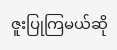ဇူးပြုကြမယ်ဆို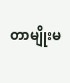တာမျိုးမ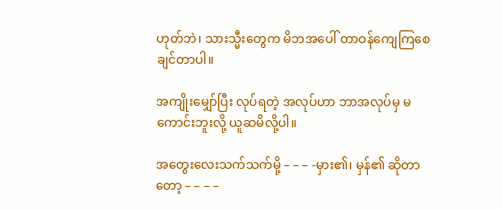ဟုတ်ဘဲ၊ သားသ္မီးတွေက မိဘအပေါ် တာဝန်ကျေကြစေချင်တာပါ။

အကျိုးမျှော်ပြီး လုပ်ရတဲ့ အလုပ်ဟာ ဘာအလုပ်မှ မကောင်းဘူးလို့ ယူဆမိလို့ပါ။

အတွေးလေးသက်သက်မို့ – – – -မှား၏၊ မှန်၏ ဆိုတာတော့ – – – –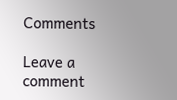Comments

Leave a comment